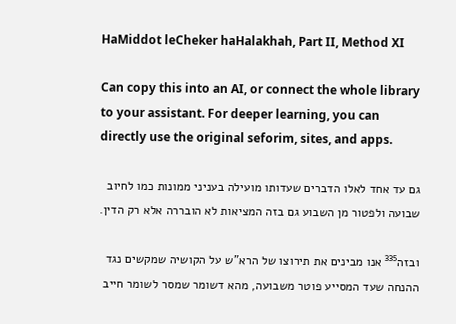HaMiddot leCheker haHalakhah, Part II, Method XI

Can copy this into an AI, or connect the whole library to your assistant. For deeper learning, you can directly use the original seforim, sites, and apps.

גם עד אחד לאלו הדברים שעדותו מועילה בעניני ממונות כמו לחיוב שבועה ולפטור מן השבוע גם בזה המציאות לא הובררה אלא רק הדין.

ובזה³³⁵ אנו מבינים את תירוצו של הרא"ש על הקושיה שמקשים נגד ההנחה שעד המסייע פוטר משבועה, מהא דשומר שמסר לשומר חייב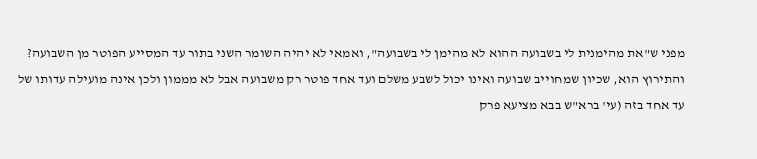מפני ש"את מהימנית לי בשבועה ההוא לא מהימן לי בשבועה", ואמאי לא יהיה השומר השני בתור עד המסייע הפוטר מן השבועה? והתירוץ הוא, שכיון שמחוייב שבועה ואינו יכול לשבע משלם ועד אחד פוטר רק משבועה אבל לא מממון ולכן אינה מועילה עדותו של עד אחד בזה (עי' ברא"ש בבא מציעא פרק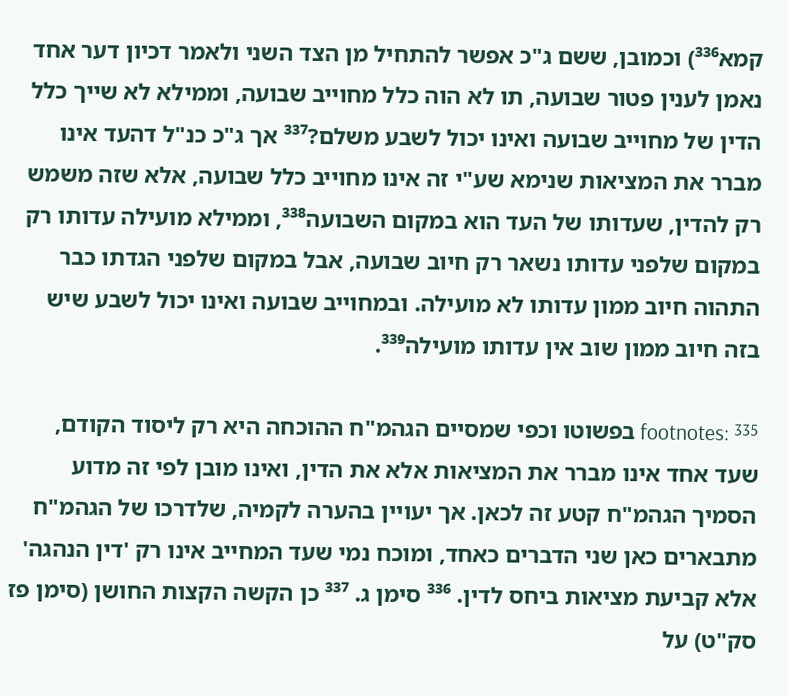קמא³³⁶) וכמובן, ששם ג"כ אפשר להתחיל מן הצד השני ולאמר דכיון דער אחד נאמן לענין פטור שבועה, תו לא הוה כלל מחוייב שבועה, וממילא לא שייך כלל הדין של מחוייב שבועה ואינו יכול לשבע משלם?³³⁷ אך ג"כ כנ"ל דהעד אינו מברר את המציאות שנימא שע"י זה אינו מחוייב כלל שבועה, אלא שזה משמש רק להדין, שעדותו של העד הוא במקום השבועה³³⁸, וממילא מועילה עדותו רק במקום שלפני עדותו נשאר רק חיוב שבועה, אבל במקום שלפני הגדתו כבר התהוה חיוב ממון עדותו לא מועילה. ובמחוייב שבועה ואינו יכול לשבע שיש בזה חיוב ממון שוב אין עדותו מועילה³³⁹.

footnotes: ³³⁵ בפשוטו וכפי שמסיים הגהמ"ח ההוכחה היא רק ליסוד הקודם, שעד אחד אינו מברר את המציאות אלא את הדין, ואינו מובן לפי זה מדוע הסמיך הגהמ"ח קטע זה לכאן. אך יעויין בהערה לקמיה, שלדרכו של הגהמ"ח מתבארים כאן שני הדברים כאחד, ומוכח נמי שעד המחייב אינו רק 'דין הנהגה' אלא קביעת מציאות ביחס לדין. ³³⁶ סימן ג. ³³⁷ כן הקשה הקצות החושן (סימן פז סק"ט) על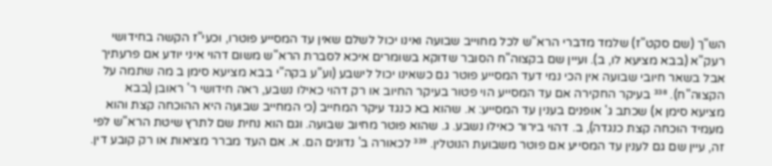הש"ך (שם סקט"ז) שלמד מדברי הרא"ש לכל מחוייב שבועה ואינו יכול לשלם שאין עד המסייע פוטרו, וכעי"ז הקשה בחידושי רעק"א (בבא מציעא לו, ב). ועיין שם בקצוה"ח הסובר שדוקא בשומרים איכא לסברת הרא"ש משום דהוי איני יודע אם פרעתיך אבל בשאר חיובי שבועה אין הכי נמי דעד המסייע פוטר גם כשאינו יכול לישבע (וע"ע בקה"י בבא מציעא סימן ב מה שתמה על הקצוה"ח). ³³⁸ בעיקר החקירה אם עד המסייע הוי פטור בעיקר החיוב או רק דהוי כאילו נשבע, ראה חידושי ר' ראובן (בבא מציעא סימן א) שכתב ג' אופנים בענין עד המסייע: א. שהוא בא כנגד עיקר המחייב (כי המחייב שבועה היא ההוכחה קצת והוא מעמיד הוכחה קצת כנגדה), ב. דהוי בירור כאילו נשבע. ג. שהוא פוטר מחיוב שבועה. וגם הוא נחית שם לתרץ שיטת הרא"ש לפי זה, עיין שם גם לענין עד המסייע אם פוטר משבועת הנוטלין. ³³⁹ לכאורה ב' נדונים הם. א. אם העד מברר מציאות או רק קובע דין.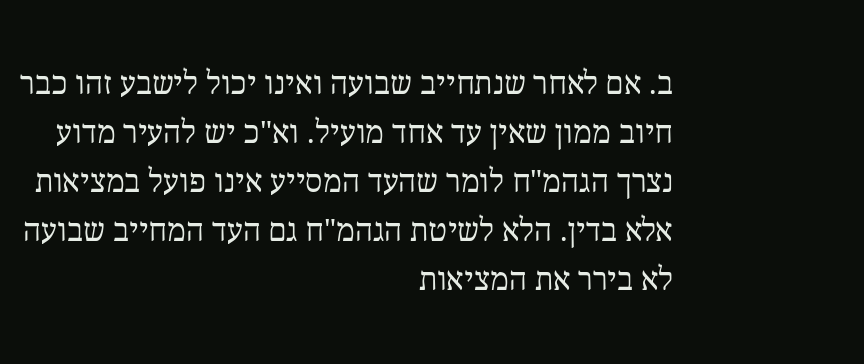ב. אם לאחר שנתחייב שבועה ואינו יכול לישבע זהו כבר חיוב ממון שאין עד אחד מועיל. וא"כ יש להעיר מדוע נצרך הגהמ"ח לומר שהעד המסייע אינו פועל במציאות אלא בדין. הלא לשיטת הגהמ"ח גם העד המחייב שבועה לא בירר את המציאות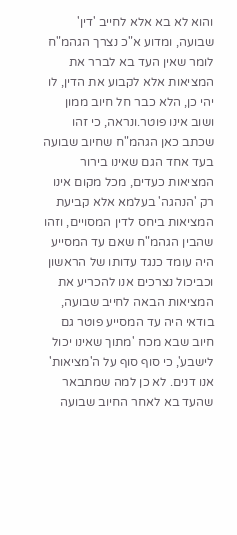והוא לא בא אלא לחייב 'דין' שבועה, ומדוע א"כ נצרך הגהמ"ח לומר שאין העד בא לברר את המציאות אלא לקבוע את הדין, לו יהי כן, הלא כבר חל חיוב ממון ושוב אינו פוטר.ונראה, כי זהו שכתב כאן הגהמ"ח שחיוב שבועה בעד אחד הגם שאינו בירור המציאות כעדים, מכל מקום אינו רק 'הנהגה' בעלמא אלא קביעת המציאות ביחס לדין המסויים, וזהו שהבין הגהמ"ח שאם עד המסייע היה עומד כנגד עדותו של הראשון וכביכול נצרכים אנו להכריע את המציאות הבאה לחייב שבועה, בודאי היה עד המסייע פוטר גם חיוב שבא מכח 'מתוך שאינו יכול לישבע', כי סוף סוף על ה'מציאות' אנו דנים. לא כן למה שמתבאר שהעד בא לאחר החיוב שבועה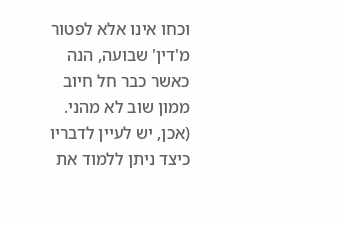וכחו אינו אלא לפטור מ'דין' שבועה, הנה כאשר כבר חל חיוב ממון שוב לא מהני. (אכן, יש לעיין לדבריו כיצד ניתן ללמוד את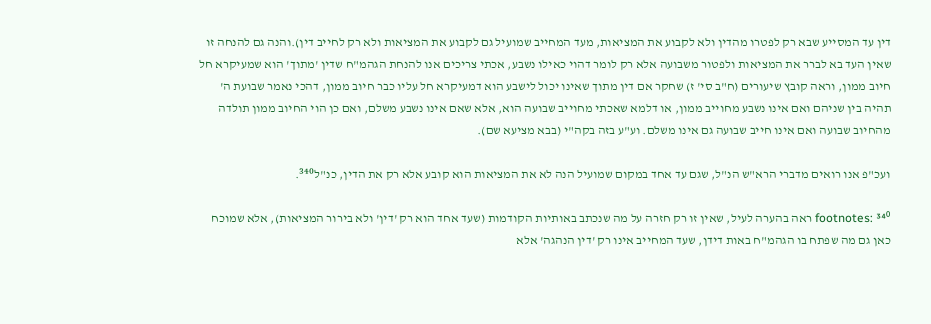דין עד המסייע שבא רק לפטרו מהדין ולא לקבוע את המציאות, מעד המחייב שמועיל גם לקבוע את המציאות ולא רק לחייב דין).והנה גם להנחה זו שאין העד בא לברר את המציאות ולפטור משבועה אלא רק לומר דהוי כאילו נשבע, אכתי צריכים אנו להנחת הגהמ"ח שדין 'מתוך' הוא שמעיקרא חל חיוב ממון, וראה קובץ שיעורים (ח"ב סי' ז) שחקר אם דין מתוך שאינו יכול לישבע הוא דמעיקרא חל עליו כבר חיוב ממון, דהכי נאמר שבועת ה' תהיה בין שניהם ואם אינו נשבע מחוייב ממון, או דלמא שאכתי מחוייב שבועה הוא, אלא שאם אינו נשבע משלם, ואם כן הוי החיוב ממון תולדה מהחיוב שבועה ואם אינו חייב שבועה גם אינו משלם. וע"ע בזה בקה"י (בבא מציעא שם).

ועכ"פ אנו רואים מדברי הרא"ש הנ"ל, שגם עד אחד במקום שמועיל הנה לא את המציאות הוא קובע אלא רק את הדין, כנ"ל³⁴⁰.

footnotes: ³⁴⁰ ראה בהערה לעיל, שאין זו רק חזרה על מה שנכתב באותיות הקודמות (שעד אחד הוא רק 'דין' ולא בירור המציאות), אלא שמוכח כאן גם מה שפתח בו הגהמ"ח באות דידן, שעד המחייב אינו רק 'דין הנהגה' אלא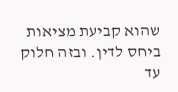שהוא קביעת מציאות ביחס לדין. ובזה חלוק עד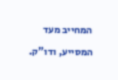המחייב מעד המסייע, ודו"ק.